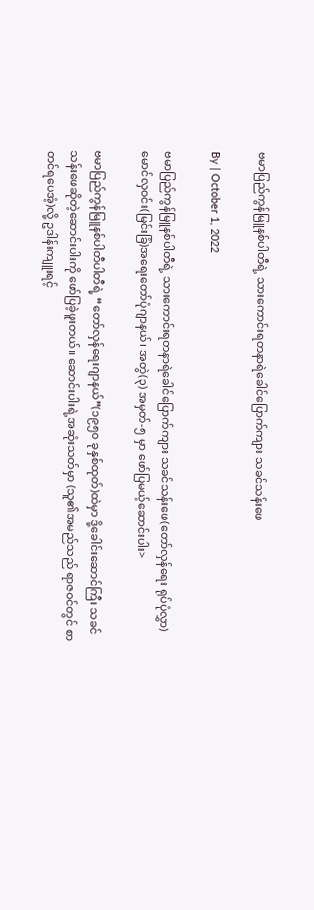ဗမာပြည်ကွန်မြူနစ်ပါတီရဲ့ သားကောင်းရတနာရဲခေါင်ပြောက်ကျား သခင်သန်းဖေ

By | October 1, 2022

ဗမာပြည်ကွန်မြူနစ်ပါတီရဲ့ သားကောင်းရတနာရဲခေါင်ပြောက်ကျား သခင်သန်းဖေ(တော်လှန်ရေး ရုပ်ပုံလွှာ)မောင်လှဝင်း(မြင်းခြံ)အရေးတော်ပုံဂျာနယ်၊ အတွဲ(၃) အမှတ်-၅ မှာ ဖော်ပြမယ့်ဆောင်းပါး>

ဗမာပြည်ကွန်မြူနစ်ပါတီပါတီရဲ့ “တော်လှန်ရေးဂျာနယ်”(၁၉၅၀ ခုနှစ်ထုတ်)ထဲမှာ ဒို့ခေါင်းဆောင်ကြီး သခင်သန်းဖေဆိုတဲ့ဆောင်းပါးကို ဖော်ပြခဲ့ဖူးတယ်။ ဆောင်းပါးရဲ့အဆုံးသတ်မှာ (သူ၏အမည်သည် ရာဇဝင်တွင် စာတင်ရပေအံ့)လို့ ဥဒါန်းကျူးရင့်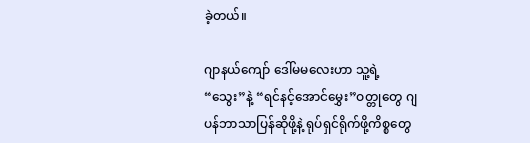ခဲ့တယ်။

ဂျာနယ်ကျော် ဒေါ်မမလေးဟာ သူ့ရဲ့ “သွေး”နဲ့ “ရင်နင့်အောင်မွှေး”ဝတ္တုတွေ ဂျပန်ဘာသာပြန်ဆိုဖို့နဲ့ ရုပ်ရှင်ရိုက်ဖို့ကိစ္စတွေ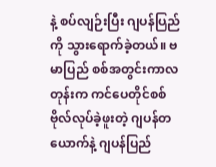နဲ့ စပ်လျဉ်းပြီး ဂျပန်ပြည်ကို သွားရောက်ခဲ့တယ်။ ဗမာပြည် စစ်အတွင်းကာလတုန်းက ကင်ပေတိုင်စစ်ဗိုလ်လုပ်ခဲ့ဖူးတဲ့ ဂျပန်တယောက်နဲ့ ဂျပန်ပြည်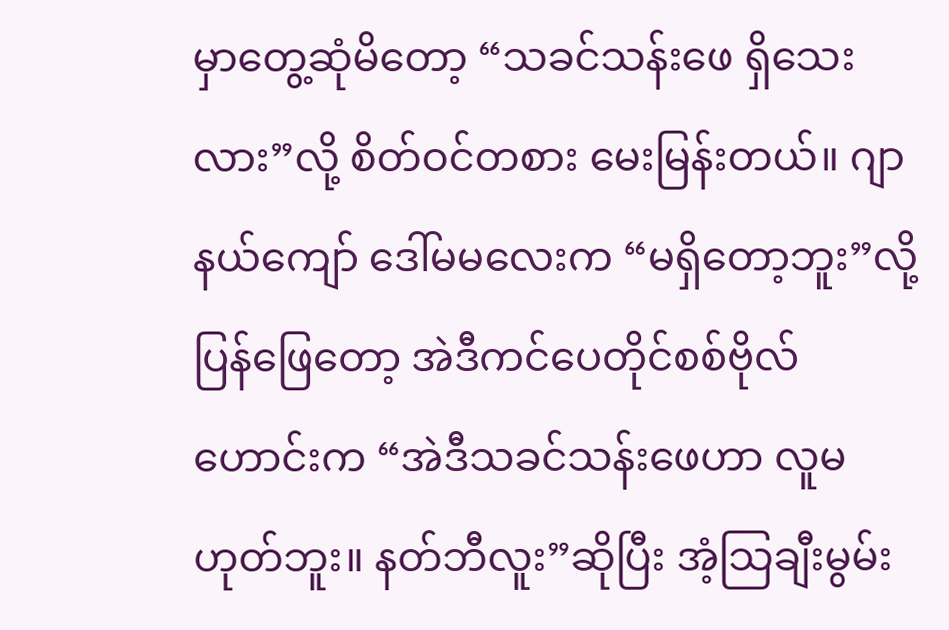မှာတွေ့ဆုံမိတော့ “သခင်သန်းဖေ ရှိသေးလား”လို့ စိတ်ဝင်တစား မေးမြန်းတယ်။ ဂျာနယ်ကျော် ဒေါ်မမလေးက “မရှိတော့ဘူး”လို့ ပြန်ဖြေတော့ အဲဒီကင်ပေတိုင်စစ်ဗိုလ်ဟောင်းက “အဲဒီသခင်သန်းဖေဟာ လူမဟုတ်ဘူး။ နတ်ဘီလူး”ဆိုပြီး အံ့သြချီးမွမ်း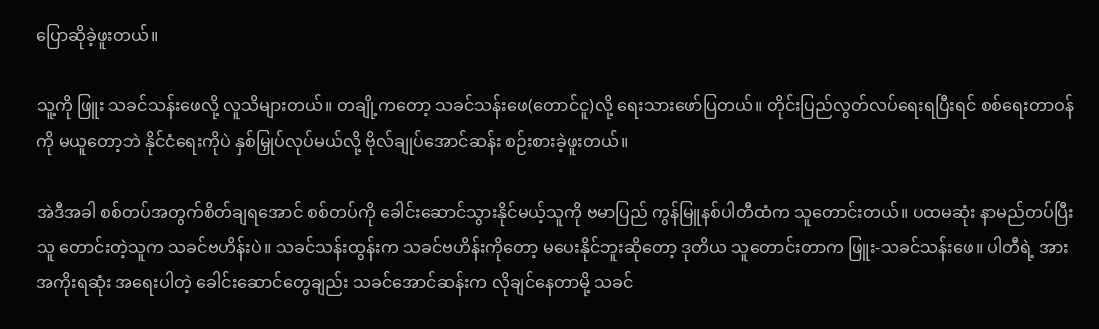ပြောဆိုခဲ့ဖူးတယ်။

သူ့ကို ဖြူး သခင်သန်းဖေလို့ လူသိများတယ်။ တချို့ကတော့ သခင်သန်းဖေ(တောင်ငူ)လို့ ရေးသားဖော်ပြတယ်။ တိုင်းပြည်လွတ်လပ်ရေးရပြီးရင် စစ်ရေးတာဝန်ကို မယူတော့ဘဲ နိုင်ငံရေးကိုပဲ နှစ်မြှုပ်လုပ်မယ်လို့ ဗိုလ်ချုပ်အောင်ဆန်း စဉ်းစားခဲ့ဖူးတယ်။

အဲဒီအခါ စစ်တပ်အတွက်စိတ်ချရအောင် စစ်တပ်ကို ခေါင်းဆောင်သွားနိုင်မယ့်သူကို ဗမာပြည် ကွန်မြူနစ်ပါတီထံက သူတောင်းတယ်။ ပထမဆုံး နာမည်တပ်ပြီး သူ တောင်းတဲ့သူက သခင်ဗဟိန်းပဲ။ သခင်သန်းထွန်းက သခင်ဗဟိန်းကိုတော့ မပေးနိုင်ဘူးဆိုတော့ ဒုတိယ သူတောင်းတာက ဖြူး-သခင်သန်းဖေ။ ပါတီရဲ့ အားအကိုးရဆုံး အရေးပါတဲ့ ခေါင်းဆောင်တွေချည်း သခင်အောင်ဆန်းက လိုချင်နေတာမို့ သခင်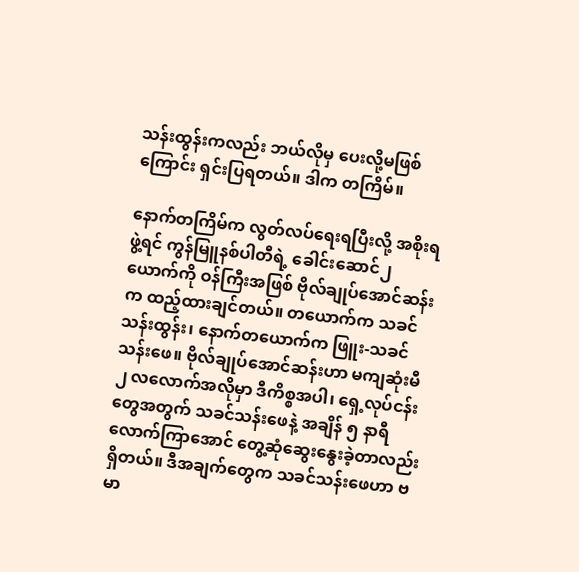သန်းထွန်းကလည်း ဘယ်လိုမှ ပေးလို့မဖြစ်ကြောင်း ရှင်းပြရတယ်။ ဒါက တကြိမ်။

နောက်တကြိမ်က လွတ်လပ်ရေးရပြီးလို့ အစိုးရဖွဲ့ရင် ကွန်မြူနစ်ပါတီရဲ့ ခေါင်းဆောင်၂ ယောက်ကို ဝန်ကြီးအဖြစ် ဗိုလ်ချုပ်အောင်ဆန်းက ထည့်ထားချင်တယ်။ တယောက်က သခင်သန်းထွန်း၊ နောက်တယောက်က ဖြူး-သခင်သန်းဖေ။ ဗိုလ်ချုပ်အောင်ဆန်းဟာ မကျဆုံးမီ ၂ လလောက်အလိုမှာ ဒီကိစ္စအပါ၊ ရှေ့လုပ်ငန်းတွေအတွက် သခင်သန်းဖေနဲ့ အချိန် ၅ နာရီလောက်ကြာအောင် တွေ့ဆုံဆွေးနွေးခဲ့တာလည်း ရှိတယ်။ ဒီအချက်တွေက သခင်သန်းဖေဟာ ဗမာ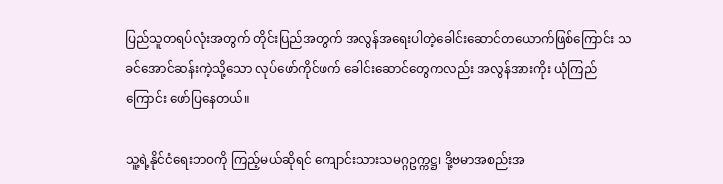ပြည်သူတရပ်လုံးအတွက် တိုင်းပြည်အတွက် အလွန်အရေးပါတဲ့ခေါင်းဆောင်တယောက်ဖြစ်ကြောင်း သခင်အောင်ဆန်းကဲ့သို့သော လုပ်ဖော်ကိုင်ဖက် ခေါင်းဆောင်တွေကလည်း အလွန်အားကိုး ယုံကြည်ကြောင်း ဖော်ပြနေတယ်။

သူ့ရဲ့နိုင်ငံရေးဘဝကို ကြည့်မယ်ဆိုရင် ကျောင်းသားသမဂ္ဂဥက္ကဋ္ဌ၊ ဒို့ဗမာအစည်းအ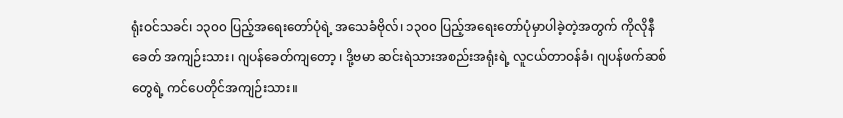ရုံးဝင်သခင်၊ ၁၃၀၀ ပြည့်အရေးတော်ပုံရဲ့ အသေခံဗိုလ်၊ ၁၃၀၀ ပြည့်အရေးတော်ပုံမှာပါခဲ့တဲ့အတွက် ကိုလိုနီခေတ် အကျဉ်းသား၊ ဂျပန်ခေတ်ကျတော့ ၊ ဒို့ဗမာ ဆင်းရဲသားအစည်းအရုံးရဲ့ လူငယ်တာဝန်ခံ၊ ဂျပန်ဖက်ဆစ်တွေရဲ့ ကင်ပေတိုင်အကျဉ်းသား။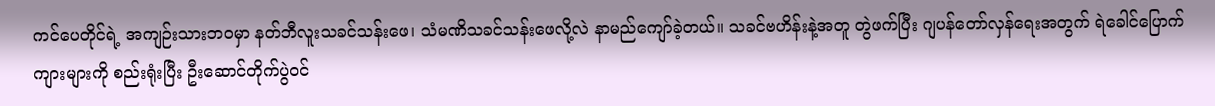ကင်ပေတိုင်ရဲ့ အကျဉ်းသားဘဝမှာ နတ်ဘီလူးသခင်သန်းဖေ၊ သံမဏိသခင်သန်းဖေလို့လဲ နာမည်ကျော်ခဲ့တယ်။ သခင်ဗဟိန်းနဲ့အတူ တွဲဖက်ပြီး ဂျပန်တော်လှန်ရေးအတွက် ရဲခေါင်ပြောက်ကျားများကို စည်းရုံးပြီး ဦးဆောင်တိုက်ပွဲဝင်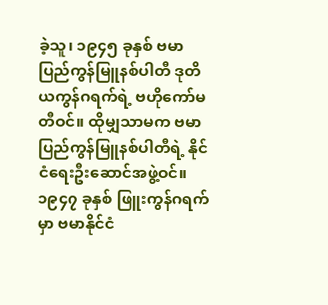ခဲ့သူ၊ ၁၉၄၅ ခုနှစ် ဗမာပြည်ကွန်မြူနစ်ပါတီ ဒုတိယကွန်ဂရက်ရဲ့ ဗဟိုကော်မတီဝင်။ ထိုမျှသာမက ဗမာပြည်ကွန်မြူနစ်ပါတီရဲ့ နိုင်ငံရေးဦးဆောင်အဖွဲ့ဝင်။ ၁၉၄၇ ခုနှစ် ဖြူးကွန်ဂရက်မှာ ဗမာနိုင်ငံ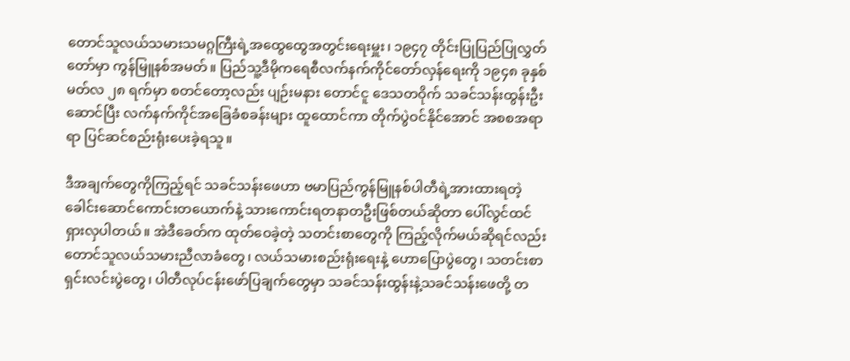တောင်သူလယ်သမားသမဂ္ဂကြီးရဲ့အထွေထွေအတွင်းရေးမှူး၊ ၁၉၄၇ တိုင်းပြုပြည်ပြုလွှတ်တော်မှာ ကွန်မြူနစ်အမတ်။ ပြည်သူ့ဒီမိုကရေစီလက်နက်ကိုင်တော်လှန်ရေးကို ၁၉၄၈ ခုနှစ် မတ်လ ၂၈ ရက်မှာ စတင်တော့လည်း ပျဉ်းမနား တောင်ငူ ဒေသတဝိုက် သခင်သန်းထွန်းဦးဆောင်ပြီး လက်နက်ကိုင်အခြေခံစခန်းများ ထူထောင်ကာ တိုက်ပွဲဝင်နိုင်အောင် အစစအရာရာ ပြင်ဆင်စည်းရုံးပေးခဲ့ရသူ။

ဒီအချက်တွေကိုကြည့်ရင် သခင်သန်းဖေဟာ ဗမာပြည်ကွန်မြူနစ်ပါတီရဲ့အားထားရတဲ့ ခေါင်းဆောင်ကောင်းတယောက်နဲ့ သားကောင်းရတနာတဦးဖြစ်တယ်ဆိုတာ ပေါ်လွင်ထင်ရှားလှပါတယ်။ အဲဒီခေတ်က ထုတ်ဝေခဲ့တဲ့ သတင်းစာတွေကို ကြည့်လိုက်မယ်ဆိုရင်လည်း တောင်သူလယ်သမားညီလာခံတွေ၊ လယ်သမားစည်းရုံးရေးနဲ့ ဟောပြောပွဲတွေ၊ သတင်းစာရှင်းလင်းပွဲတွေ၊ ပါတီလုပ်ငန်းဖော်ပြချက်တွေမှာ သခင်သန်းထွန်းနဲ့သခင်သန်းဖေတို့ တ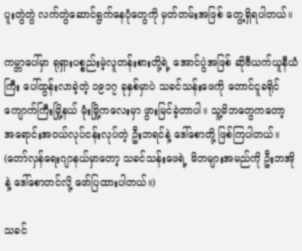ပူးတွဲတွဲ လက်တွဲဆောင်ရွက်နေပုံတွေကို မှတ်တမ်းအဖြစ် တွေ့ရှိရပါတယ်။

ကမ္ဘာပေါ်မှာ ရုရှားပစ္စည်းမဲ့လူတန်းစားတို့ရဲ့ အောင်ပွဲအဖြစ် ဆိုဗီယက်ယူနီယံကြီး ပေါ်ထွန်းလာခဲ့တဲ့ ၁၉၁၇ ခုနှစ်မှာပဲ သခင်သန်းဖေကို တောင်ငူခရိုင် ကျောက်ကြီးမြို့နယ် မုံးမြို့ကလေးမှာ ဖွားမြင်ခဲ့တာပါ။ သူ့မိဘတွေကတော့ အရောင်းအဝယ်လုပ်ငန်းလုပ်တဲ့ ဦးဘရင်နဲ့ ဒေါ်စောတို့ ဖြစ်ကြပါတယ်။ (တော်လှန်ရေးဂျာနယ်မှာတော့ သခင်သန်းဖေရဲ့ မိဘများအမည်ကို ဦးဘအိုနဲ့ ဒေါ်စောတင်လို့ ဖော်ပြထားပါတယ်။)

သခင်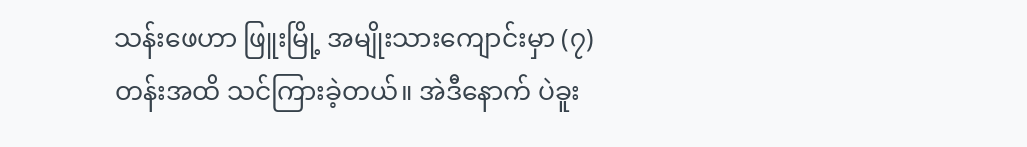သန်းဖေဟာ ဖြူးမြို့ အမျိုးသားကျောင်းမှာ (၇) တန်းအထိ သင်ကြားခဲ့တယ်။ အဲဒီနောက် ပဲခူး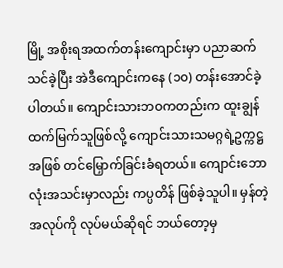မြို့ အစိုးရအထက်တန်းကျောင်းမှာ ပညာဆက်သင်ခဲ့ပြီး အဲဒီကျောင်းကနေ (၁၀) တန်းအောင်ခဲ့ပါတယ်။ ကျောင်းသားဘဝကတည်းက ထူးချွန်ထက်မြက်သူဖြစ်လို့ ကျောင်းသားသမဂ္ဂရဲ့ဥက္ကဋ္ဌအဖြစ် တင်မြှောက်ခြင်းခံရတယ်။ ကျောင်းဘောလုံးအသင်းမှာလည်း ကပ္ပတိန် ဖြစ်ခဲ့သူပါ။ မှန်တဲ့အလုပ်ကို လုပ်မယ်ဆိုရင် ဘယ်တော့မှ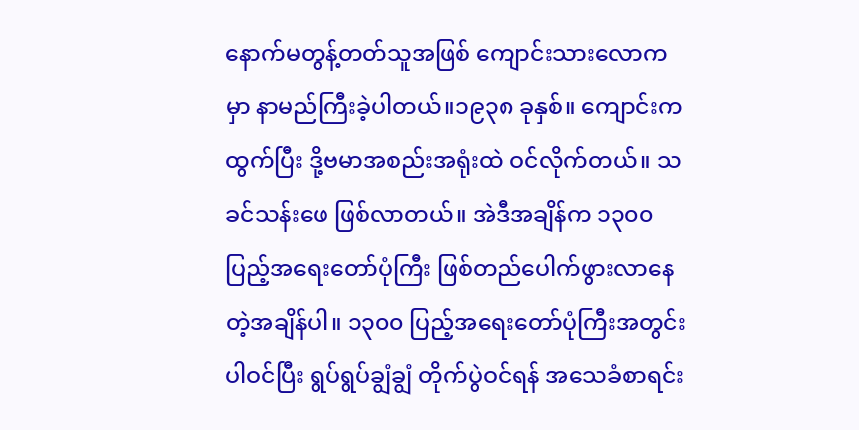နောက်မတွန့်တတ်သူအဖြစ် ကျောင်းသားလောကမှာ နာမည်ကြီးခဲ့ပါတယ်။၁၉၃၈ ခုနှစ်။ ကျောင်းက ထွက်ပြီး ဒို့ဗမာအစည်းအရုံးထဲ ဝင်လိုက်တယ်။ သခင်သန်းဖေ ဖြစ်လာတယ်။ အဲဒီအချိန်က ၁၃၀၀ ပြည့်အရေးတော်ပုံကြီး ဖြစ်တည်ပေါက်ဖွားလာနေတဲ့အချိန်ပါ။ ၁၃၀၀ ပြည့်အရေးတော်ပုံကြီးအတွင်း ပါဝင်ပြီး ရွပ်ရွပ်ချွံချွံ တိုက်ပွဲဝင်ရန် အသေခံစာရင်း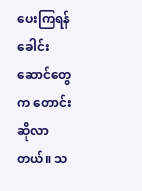ပေးကြရန် ခေါင်းဆောင်တွေက တောင်းဆိုလာတယ်။ သ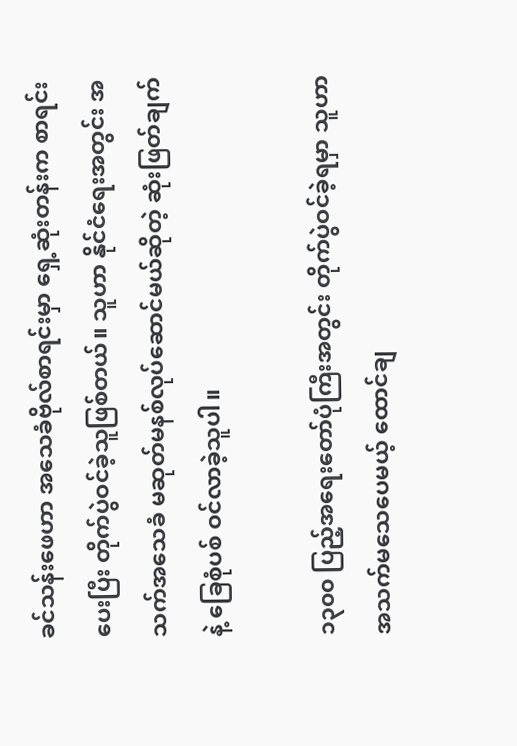ခင်သန်းဖေဟာ အသေခံဗိုလ်စာရင်းမှာ ရှေ့ဆုံးတန်းက စာရင်းပေးပြီး တိုက်ပွဲဝင်ခဲ့သူဖြစ်တယ်။ သူဟာ နိုင်ငံရေးအတွင်း အသက်အသေခံ မဆုတ်မနစ်လုပ်ဆောင်မယ်ဆိုတဲ့ ဆုံးဖြတ်ချက်နဲ့ ခြေစုံပစ် ဝင်လာခဲ့သူပါ။

၁၃၀၀ ပြည့်အရေးတော်ပုံကြီးအတွင်း တိုက်ပွဲဝင်ခဲ့ရမှာ သူဟာ အသက်မသေပေမယ့် ထောင်ချ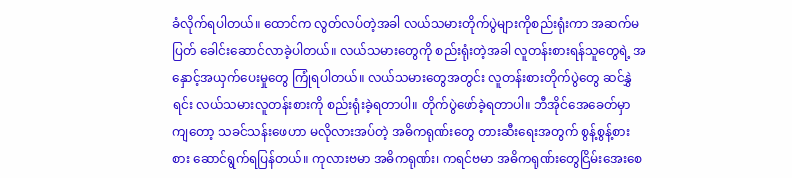ခံလိုက်ရပါတယ်။ ထောင်က လွတ်လပ်တဲ့အခါ လယ်သမားတိုက်ပွဲများကိုစည်းရုံးကာ အဆက်မပြတ် ခေါင်းဆောင်လာခဲ့ပါတယ်။ လယ်သမားတွေကို စည်းရုံးတဲ့အခါ လူတန်းစားရန်သူတွေရဲ့ အနှောင့်အယှက်ပေးမှုတွေ ကြုံရပါတယ်။ လယ်သမားတွေအတွင်း လူတန်းစားတိုက်ပွဲတွေ ဆင်နွှဲရင်း လယ်သမားလူတန်းစားကို စည်းရုံးခဲ့ရတာပါ။ တိုက်ပွဲဖော်ခဲ့ရတာပါ။ ဘီအိုင်အေခေတ်မှာကျတော့ သခင်သန်းဖေဟာ မလိုလားအပ်တဲ့ အဓိကရုဏ်းတွေ တားဆီးရေးအတွက် စွန့်စွန့်စားစား ဆောင်ရွက်ရပြန်တယ်။ ကုလားဗမာ အဓိကရုဏ်း၊ ကရင်ဗမာ အဓိကရုဏ်းတွေငြိမ်းအေးစေ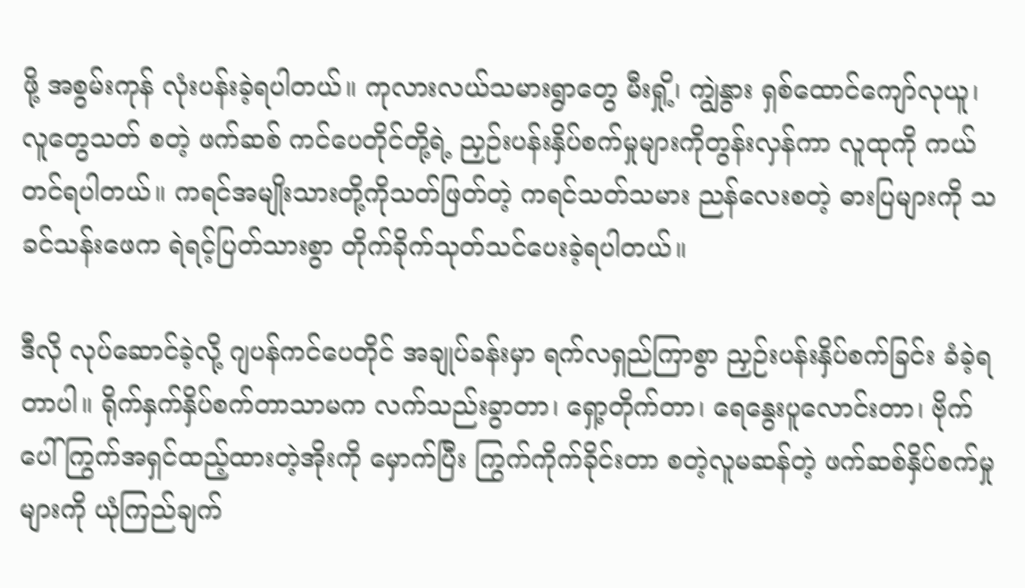ဖို့ အစွမ်းကုန် လုံးပန်းခဲ့ရပါတယ်။ ကုလားလယ်သမားရွာတွေ မီးရှို့၊ ကျွဲနွား ရှစ်ထောင်ကျော်လုယူ၊ လူတွေသတ် စတဲ့ ဖက်ဆစ် ကင်ပေတိုင်တို့ရဲ့ ညှဉ်းပန်းနှိပ်စက်မှုများကိုတွန်းလှန်ကာ လူထုကို ကယ်တင်ရပါတယ်။ ကရင်အမျိုးသားတို့ကိုသတ်ဖြတ်တဲ့ ကရင်သတ်သမား ညန်လေးစတဲ့ ဓားပြများကို သခင်သန်းဖေက ရဲရင့်ပြတ်သားစွာ တိုက်ခိုက်သုတ်သင်ပေးခဲ့ရပါတယ်။

ဒီလို လုပ်ဆောင်ခဲ့လို့ ဂျပန်ကင်ပေတိုင် အချုပ်ခန်းမှာ ရက်လရှည်ကြာစွာ ညှဉ်းပန်းနှိပ်စက်ခြင်း ခံခဲ့ရတာပါ။ ရိုက်နှက်နှိပ်စက်တာသာမက လက်သည်းခွာတာ၊ ရှော့တိုက်တာ၊ ရေနွေးပူလောင်းတာ၊ ဗိုက်ပေါ် ကြွက်အရှင်ထည့်ထားတဲ့အိုးကို မှောက်ပြီး ကြွက်ကိုက်ခိုင်းတာ စတဲ့လူမဆန်တဲ့ ဖက်ဆစ်နှိပ်စက်မှုများကို ယုံကြည်ချက်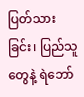ပြတ်သားခြင်း၊ ပြည်သူတွေနဲ့ ရဲဘော်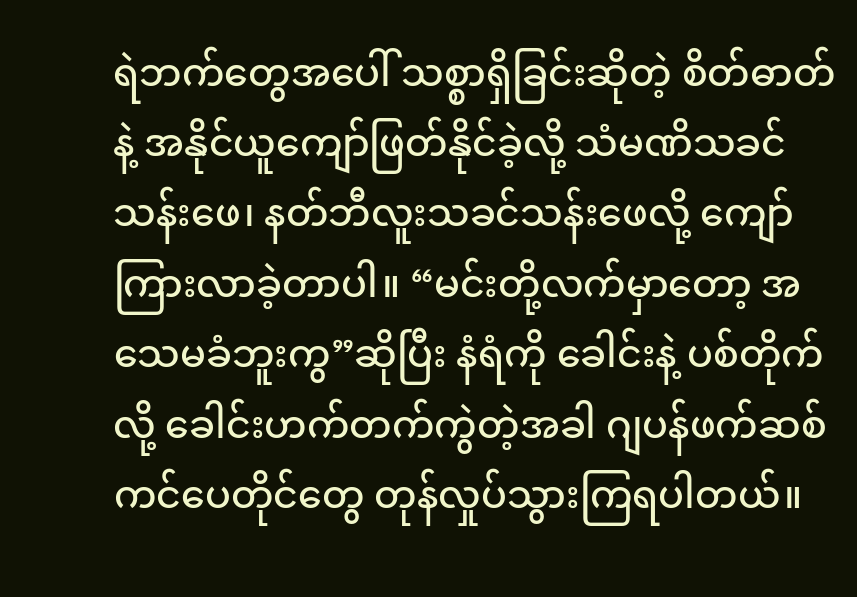ရဲဘက်တွေအပေါ် သစ္စာရှိခြင်းဆိုတဲ့ စိတ်ဓာတ်နဲ့ အနိုင်ယူကျော်ဖြတ်နိုင်ခဲ့လို့ သံမဏိသခင်သန်းဖေ၊ နတ်ဘီလူးသခင်သန်းဖေလို့ ကျော်ကြားလာခဲ့တာပါ။ “မင်းတို့လက်မှာတော့ အသေမခံဘူးကွ”ဆိုပြီး နံရံကို ခေါင်းနဲ့ ပစ်တိုက်လို့ ခေါင်းဟက်တက်ကွဲတဲ့အခါ ဂျပန်ဖက်ဆစ်ကင်ပေတိုင်တွေ တုန်လှုပ်သွားကြရပါတယ်။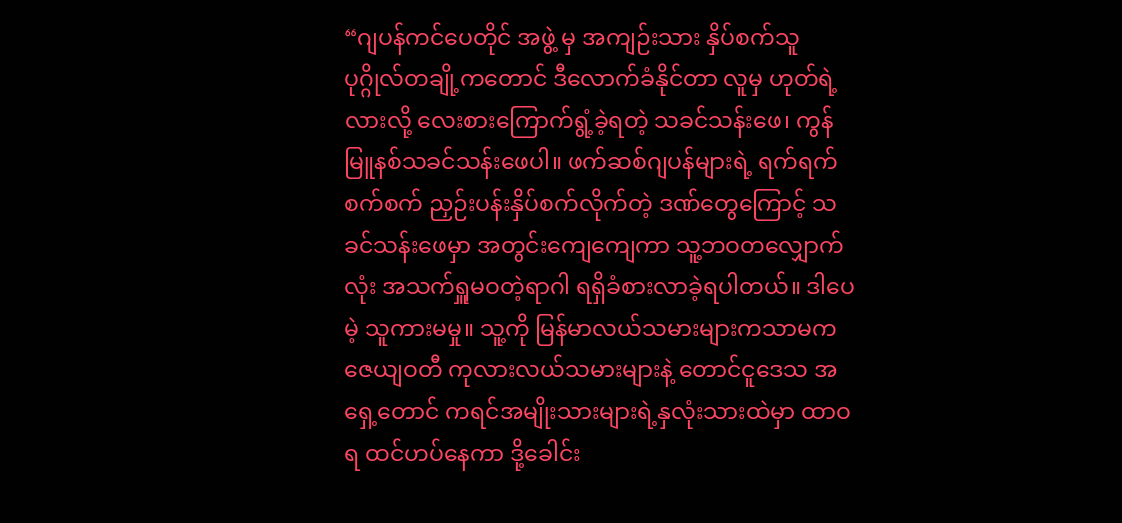“ဂျပန်ကင်ပေတိုင် အဖွဲ့ မှ အကျဉ်းသား နှိပ်စက်သူ ပုဂ္ဂိုလ်တချို့ကတောင် ဒီလောက်ခံနိုင်တာ လူမှ ဟုတ်ရဲ့လားလို့ လေးစားကြောက်ရွံ့ခဲ့ရတဲ့ သခင်သန်းဖေ၊ ကွန်မြူနစ်သခင်သန်းဖေပါ။ ဖက်ဆစ်ဂျပန်များရဲ့ ရက်ရက်စက်စက် ညှဉ်းပန်းနှိပ်စက်လိုက်တဲ့ ဒဏ်တွေကြောင့် သခင်သန်းဖေမှာ အတွင်းကျေကျေကာ သူ့ဘဝတလျှောက်လုံး အသက်ရှူမဝတဲ့ရာဂါ ရရှိခံစားလာခဲ့ရပါတယ်။ ဒါပေမဲ့ သူကားမမှု။ သူ့ကို မြန်မာလယ်သမားများကသာမက ဇေယျဝတီ ကုလားလယ်သမားများနဲ့ တောင်ငူဒေသ အရှေ့တောင် ကရင်အမျိုးသားများရဲ့နှလုံးသားထဲမှာ ထာဝရ ထင်ဟပ်နေကာ ဒို့ခေါင်း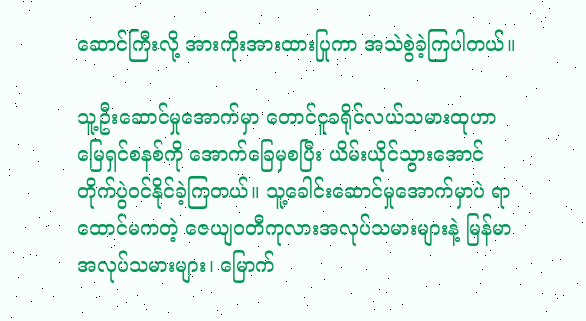ဆောင်ကြီးလို့ အားကိုးအားထားပြုကာ အသဲစွဲခဲ့ကြပါတယ်။

သူ့ဦးဆောင်မှုအောက်မှာ တောင်ငူခရိုင်လယ်သမားထုဟာ မြေရှင်စနစ်ကို အောက်ခြေမှစပြီး ယိမ်းယိုင်သွားအောင် တိုက်ပွဲဝင်နိုင်ခဲ့ကြတယ်။ သူ့ခေါင်းဆောင်မှုအောက်မှာပဲ ရာထောင်မကတဲ့ ဇေယျဝတီကုလားအလုပ်သမားများနဲ့ မြန်မာအလုပ်သမားများ၊ မြောက်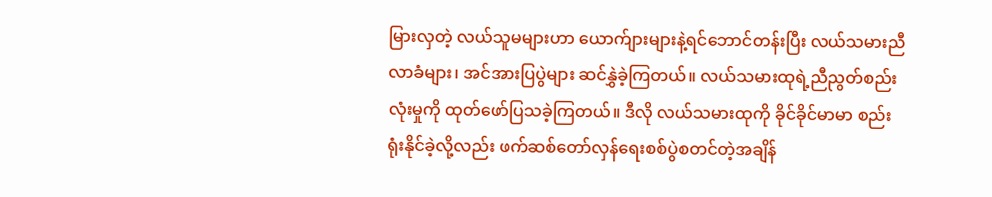မြားလှတဲ့ လယ်သူမများဟာ ယောက်ျားများနဲ့ရင်ဘောင်တန်းပြီး လယ်သမားညီလာခံများ၊ အင်အားပြပွဲများ ဆင်နွှဲခဲ့ကြတယ်။ လယ်သမားထုရဲ့ညီညွတ်စည်းလုံးမှုကို ထုတ်ဖော်ပြသခဲ့ကြတယ်။ ဒီလို လယ်သမားထုကို ခိုင်ခိုင်မာမာ စည်းရုံးနိုင်ခဲ့လို့လည်း ဖက်ဆစ်တော်လှန်ရေးစစ်ပွဲစတင်တဲ့အချိန်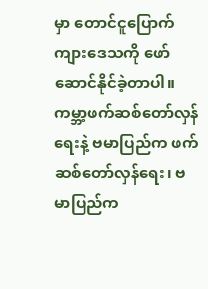မှာ တောင်ငူပြောက်ကျားဒေသကို ဖော်ဆောင်နိုင်ခဲ့တာပါ။ ကမ္ဘာ့ဖက်ဆစ်တော်လှန်ရေးနဲ့ ဗမာပြည်က ဖက်ဆစ်တော်လှန်ရေး၊ ဗမာပြည်က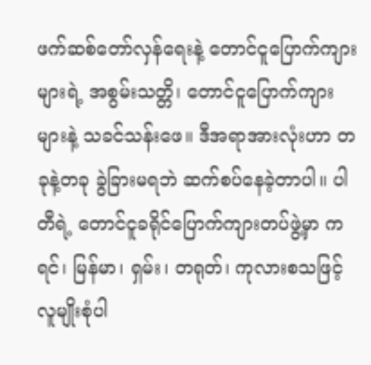ဖက်ဆစ်တော်လှန်ရေးနဲ့ တောင်ငူပြောက်ကျားများရဲ့ အစွမ်းသတ္တိ၊ တောင်ငူပြောက်ကျားများနဲ့ သခင်သန်းဖေ။ ဒီအရာအားလုံးဟာ တခုနဲ့တခု ခွဲခြားမရဘဲ ဆက်စပ်နေခဲ့တာပါ။ ပါတီရဲ့ တောင်ငူခရိုင်ပြောက်ကျားတပ်ဖွဲ့မှာ ကရင်၊ မြန်မာ၊ ရှမ်း၊ တရုတ်၊ ကုလားစသဖြင့် လူမျိုးစုံပါ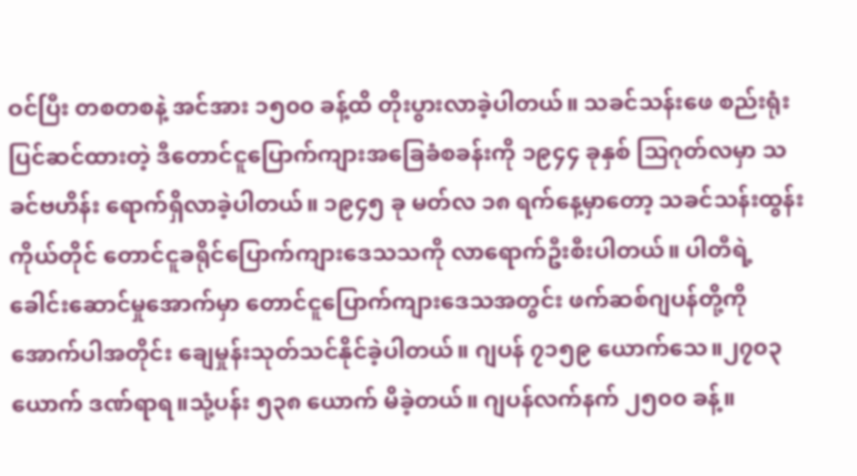ဝင်ပြီး တစတစနဲ့ အင်အား ၁၅၀၀ ခန့်ထိ တိုးပွားလာခဲ့ပါတယ်။ သခင်သန်းဖေ စည်းရုံးပြင်ဆင်ထားတဲ့ ဒီတောင်ငူပြောက်ကျားအခြေခံစခန်းကို ၁၉၄၄ ခုနှစ် သြဂုတ်လမှာ သခင်ဗဟိန်း ရောက်ရှိလာခဲ့ပါတယ်။ ၁၉၄၅ ခု မတ်လ ၁၈ ရက်နေ့မှာတော့ သခင်သန်းထွန်းကိုယ်တိုင် တောင်ငူခရိုင်ပြောက်ကျားဒေသသကို လာရောက်ဦးစီးပါတယ်။ ပါတီရဲ့ ခေါင်းဆောင်မှုအောက်မှာ တောင်ငူပြောက်ကျားဒေသအတွင်း ဖက်ဆစ်ဂျပန်တို့ကို အောက်ပါအတိုင်း ချေမှုန်းသုတ်သင်နိုင်ခဲ့ပါတယ်။ ဂျပန် ၇၁၅၉ ယောက်သေ။၂၇၀၃ ယောက် ဒဏ်ရာရ။သုံ့ပန်း ၅၃၈ ယောက် မိခဲ့တယ်။ ဂျပန်လက်နက် ၂၅၀၀ ခန့်။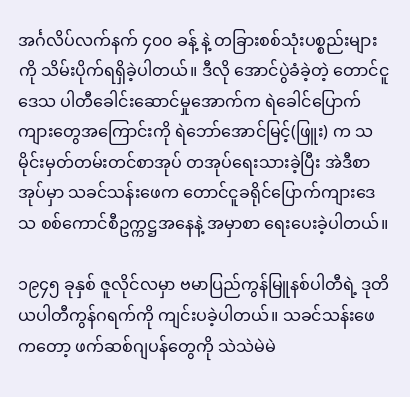အင်္ဂလိပ်လက်နက် ၄၀၀ ခန့် နဲ့ တခြားစစ်သုံးပစ္စည်းများကို သိမ်းပိုက်ရရှိခဲ့ပါတယ်။ ဒီလို အောင်ပွဲခံခဲ့တဲ့ တောင်ငူဒေသ ပါတီခေါင်းဆောင်မှုအောက်က ရဲခေါင်ပြောက်ကျားတွေအကြောင်းကို ရဲဘော်အောင်မြင့်(ဖြူး) က သမိုင်းမှတ်တမ်းတင်စာအုပ် တအုပ်ရေးသားခဲ့ပြီး အဲဒီစာအုပ်မှာ သခင်သန်းဖေက တောင်ငူခရိုင်ပြောက်ကျားဒေသ စစ်ကောင်စီဥက္ကဋ္ဌအနေနဲ့ အမှာစာ ရေးပေးခဲ့ပါတယ်။

၁၉၄၅ ခုနှစ် ဇူလိုင်လမှာ ဗမာပြည်ကွန်မြူနစ်ပါတီရဲ့ ဒုတိယပါတီကွန်ဂရက်ကို ကျင်းပခဲ့ပါတယ်။ သခင်သန်းဖေကတော့ ဖက်ဆစ်ဂျပန်တွေကို သဲသဲမဲမဲ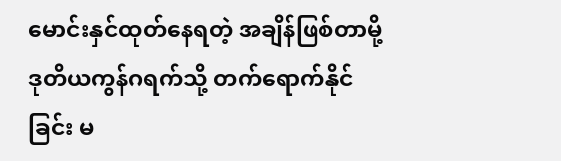မောင်းနှင်ထုတ်နေရတဲ့ အချိန်ဖြစ်တာမို့ ဒုတိယကွန်ဂရက်သို့ တက်ရောက်နိုင်ခြင်း မ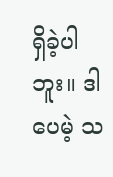ရှိခဲ့ပါဘူး။ ဒါပေမဲ့ သ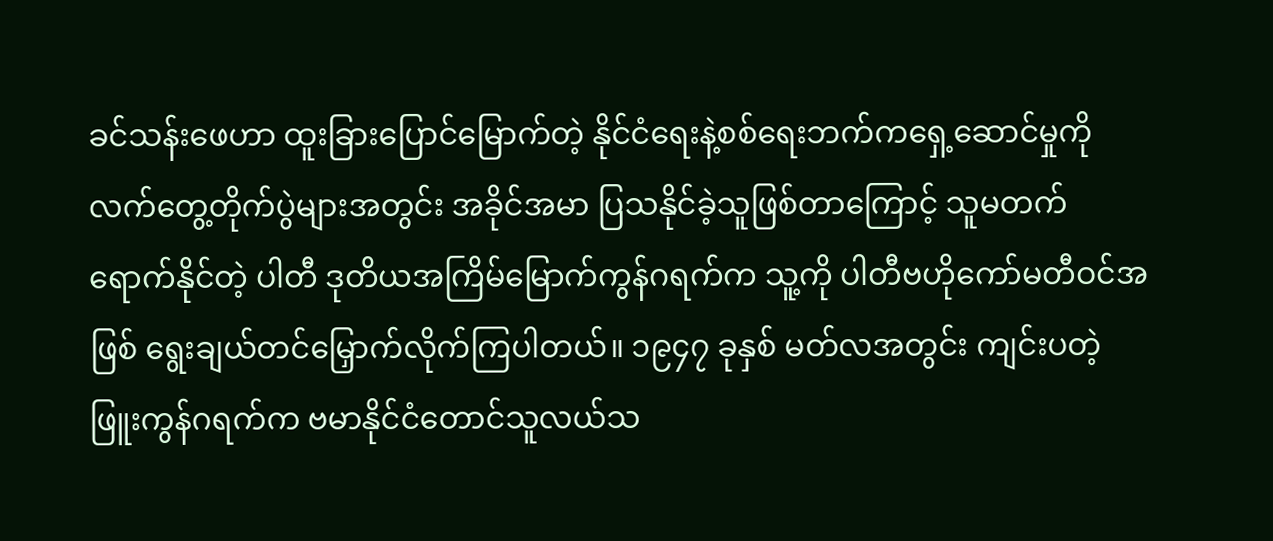ခင်သန်းဖေဟာ ထူးခြားပြောင်မြောက်တဲ့ နိုင်ငံရေးနဲ့စစ်ရေးဘက်ကရှေ့ဆောင်မှုကို လက်တွေ့တိုက်ပွဲများအတွင်း အခိုင်အမာ ပြသနိုင်ခဲ့သူဖြစ်တာကြောင့် သူမတက်ရောက်နိုင်တဲ့ ပါတီ ဒုတိယအကြိမ်မြောက်ကွန်ဂရက်က သူ့ကို ပါတီဗဟိုကော်မတီဝင်အဖြစ် ရွေးချယ်တင်မြှောက်လိုက်ကြပါတယ်။ ၁၉၄၇ ခုနှစ် မတ်လအတွင်း ကျင်းပတဲ့ ဖြူးကွန်ဂရက်က ဗမာနိုင်ငံတောင်သူလယ်သ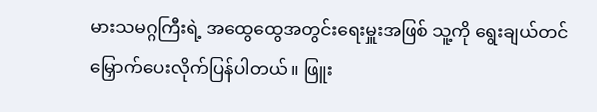မားသမဂ္ဂကြီးရဲ့ အထွေထွေအတွင်းရေးမှူးအဖြစ် သူ့ကို ရွေးချယ်တင်မြှောက်ပေးလိုက်ပြန်ပါတယ်။ ဖြူး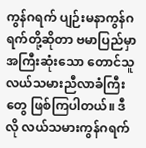ကွန်ဂရက် ပျဉ်းမနာကွန်ဂရက်တို့ဆိုတာ ဗမာပြည်မှာ အကြီးဆုံးသော တောင်သူလယ်သမားညီလာခံကြီးတွေ ဖြစ်ကြပါတယ်။ ဒီလို လယ်သမားကွန်ဂရက်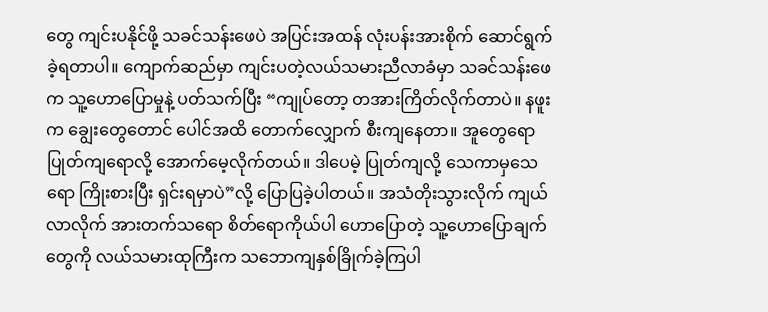တွေ ကျင်းပနိုင်ဖို့ သခင်သန်းဖေပဲ အပြင်းအထန် လုံးပန်းအားစိုက် ဆောင်ရွက်ခဲ့ရတာပါ။ ကျောက်ဆည်မှာ ကျင်းပတဲ့လယ်သမားညီလာခံမှာ သခင်သန်းဖေက သူ့ဟောပြောမှုနဲ့ ပတ်သက်ပြီး “ကျုပ်တော့ တအားကြိတ်လိုက်တာပဲ။ နဖူးက ချွေးတွေတောင် ပေါင်အထိ တောက်လျှောက် စီးကျနေတာ။ အူတွေရော ပြုတ်ကျရောလို့ အောက်မေ့လိုက်တယ်။ ဒါပေမဲ့ ပြုတ်ကျလို့ သေကာမှသေရော ကြိုးစားပြီး ရှင်းရမှာပဲ”လို့ ပြောပြခဲ့ပါတယ်။ အသံတိုးသွားလိုက် ကျယ်လာလိုက် အားတက်သရော စိတ်ရောကိုယ်ပါ ဟောပြောတဲ့ သူ့ဟောပြောချက်တွေကို လယ်သမားထုကြီးက သဘောကျနှစ်ခြိုက်ခဲ့ကြပါ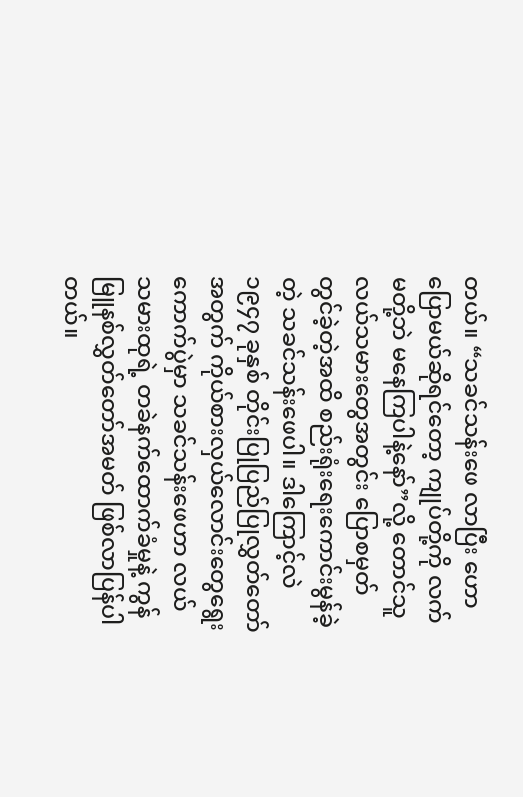တယ်။ “သခင်သန်းဖေ လာပြီး ဟောပြောမယ်ဆိုရင်တော့ ကျုပ်တို့ကို လက်မတို့ဘဲ မနေကြပါနဲ့နော်”လို့ တောင်သူလယ်သမားတွေအတွင်း ပြောစမှတ်တွင်ခဲ့တဲ့အထိ စည်းရုံးရေးကောင်းမွန်ခဲ့တဲ့ သခင်သန်းဖေပါ။ ဒါကြောင့်လဲ ၁၉၄၇ ခုနှစ် တိုင်းပြုပြည်ပြုလွှတ်တော်အတွက် ကိုယ်စားလှယ်လောင်းတွေရွေးကောက်ပွဲမှာ သခင်သန်းဖေဟာ လယ်သမားထုရဲ့ တခဲနက်ထောက်ခံမှုနဲ့ ကွန်မြူနစ်လွှတ်တော်အမတ် ဖြစ်လာပြန်ပါတယ်။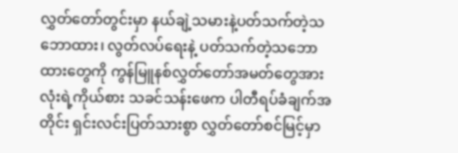လွှတ်တော်တွင်းမှာ နယ်ချဲ့သမားနဲ့ပတ်သက်တဲ့သဘောထား၊ လွတ်လပ်ရေးနဲ့ ပတ်သက်တဲ့သဘောထားတွေကို ကွန်မြူနစ်လွှတ်တော်အမတ်တွေအားလုံးရဲ့ကိုယ်စား သခင်သန်းဖေက ပါတီရပ်ခံချက်အတိုင်း ရှင်းလင်းပြတ်သားစွာ လွှတ်တော်စင်မြင့်မှာ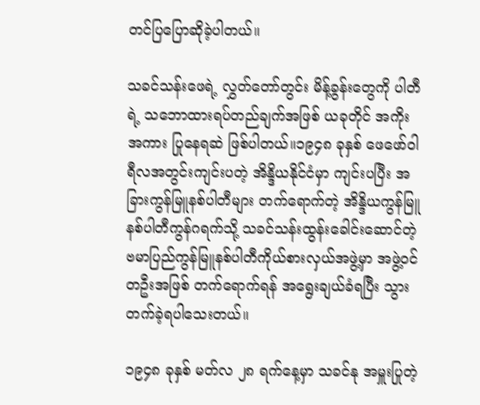တင်ပြပြောဆိုခဲ့ပါတယ်။

သခင်သန်းဖေရဲ့ လွှတ်တော်တွင်း မိန့်ခွန်းတွေကို ပါတီရဲ့ သဘောထားရပ်တည်ချက်အဖြစ် ယခုတိုင် အကိုးအကား ပြုနေရဆဲ ဖြစ်ပါတယ်။၁၉၄၈ ခုနှစ် ဖေဖော်ဝါရီလအတွင်းကျင်းပတဲ့ အိန္ဒိယနိုင်ငံမှာ ကျင်းပပြီး အခြားကွန်မြူနစ်ပါတီများ တက်ရောက်တဲ့ အိန္ဒိယကွန်မြူနစ်ပါတီကွန်ဂရက်သို့ သခင်သန်းထွန်းခေါင်းဆောင်တဲ့ ဗမာပြည်ကွန်မြူနစ်ပါတီကိုယ်စားလှယ်အဖွဲ့မှာ အဖွဲ့ဝင်တဦးအဖြစ် တက်ရောက်ရန် အရွေးချယ်ခံရပြီး သွားတက်ခဲ့ရပါသေးတယ်။

၁၉၄၈ ခုနှစ် မတ်လ ၂၈ ရက်နေ့မှာ သခင်နု အမှူးပြုတဲ့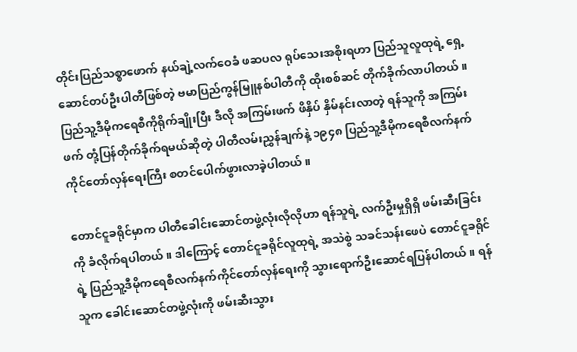တိုင်းပြည်သစ္စာဖောက် နယ်ချဲ့လက်ဝေခံ ဖဆပလ ရုပ်သေးအစိုးရဟာ ပြည်သူလူထုရဲ့ ရှေ့ဆောင်တပ်ဦးပါတီဖြစ်တဲ့ ဗမာပြည်ကွန်မြူနစ်ပါတီကို ထိုးစစ်ဆင် တိုက်ခိုက်လာပါတယ်။ ပြည်သူ့ဒီမိုကရေစီကိုရိုက်ချိုးပြီး ဒီလို အကြမ်းဖက် ဖိနှိပ် နှိမ်နင်းလာတဲ့ ရန်သူကို အကြမ်းဖက် တုံ့ပြန်တိုက်ခိုက်ရမယ်ဆိုတဲ့ ပါတီလမ်းညွှန်ချက်နဲ့ ၁၉၄၈ ပြည်သူ့ဒီမိုကရေစီလက်နက်ကိုင်တော်လှန်ရေးကြီး စတင်ပေါက်ဖွားလာခဲ့ပါတယ်။

တောင်ငူခရိုင်မှာက ပါတီခေါင်းဆောင်တဖွဲ့လုံးလိုလိုဟာ ရန်သူရဲ့ လက်ဦးမှုရှိရှိ ဖမ်းဆီးခြင်းကို ခံလိုက်ရပါတယ်။ ဒါကြောင့် တောင်ငူခရိုင်လူထုရဲ့ အသဲစွဲ သခင်သန်းဖေပဲ တောင်ငူခရိုင်ရဲ့ ပြည်သူ့ဒီမိုကရေစီလက်နက်ကိုင်တော်လှန်ရေးကို သွားရောက်ဦးဆောင်ရပြန်ပါတယ်။ ရန်သူက ခေါင်းဆောင်တဖွဲ့လုံးကို ဖမ်းဆီးသွား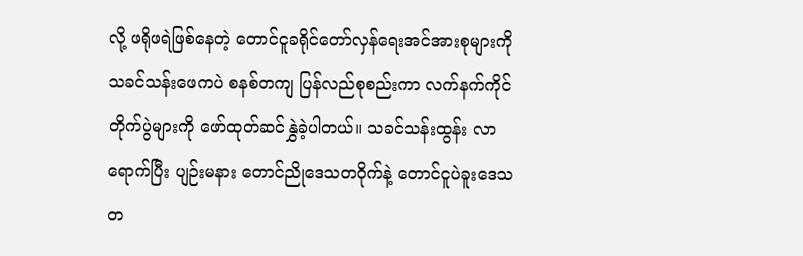လို့ ဖရိုဖရဲဖြစ်နေတဲ့ တောင်ငူခရိုင်တော်လှန်ရေးအင်အားစုများကို သခင်သန်းဖေကပဲ စနစ်တကျ ပြန်လည်စုစည်းကာ လက်နက်ကိုင်တိုက်ပွဲများကို ဖော်ထုတ်ဆင်နွှဲခဲ့ပါတယ်။ သခင်သန်းထွန်း လာရောက်ပြီး ပျဉ်းမနား တောင်ညိုဒေသတဝိုက်နဲ့ တောင်ငူပဲခူးဒေသတ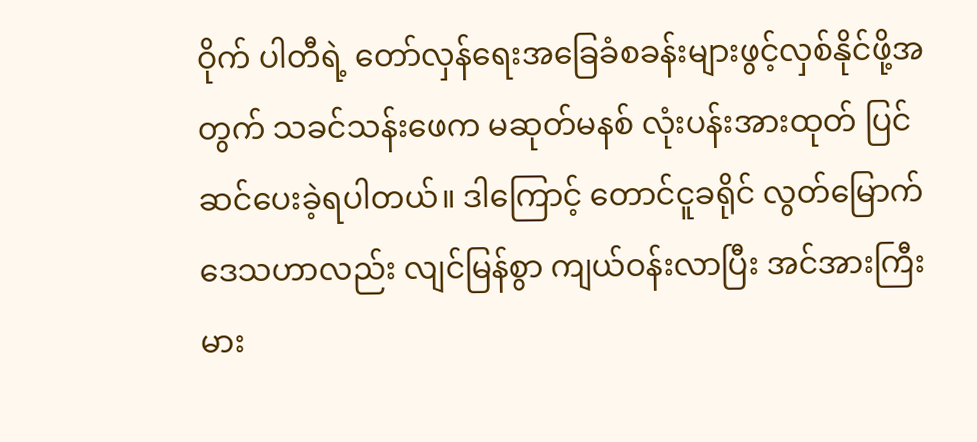ဝိုက် ပါတီရဲ့ တော်လှန်ရေးအခြေခံစခန်းများဖွင့်လှစ်နိုင်ဖို့အတွက် သခင်သန်းဖေက မဆုတ်မနစ် လုံးပန်းအားထုတ် ပြင်ဆင်ပေးခဲ့ရပါတယ်။ ဒါကြောင့် တောင်ငူခရိုင် လွတ်မြောက်ဒေသဟာလည်း လျင်မြန်စွာ ကျယ်ဝန်းလာပြီး အင်အားကြီးမား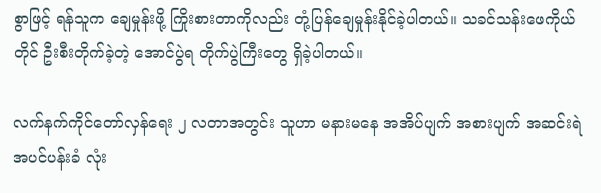စွာဖြင့် ရန်သူက ချေမှုန်းဖို့ ကြိုးစားတာကိုလည်း တုံ့ပြန်ချေမှုန်းနိုင်ခဲ့ပါတယ်။ သခင်သန်းဖေကိုယ်တိုင် ဦးစီးတိုက်ခဲ့တဲ့ အောင်ပွဲရ တိုက်ပွဲကြီးတွေ ရှိခဲ့ပါတယ်။

လက်နက်ကိုင်တော်လှန်ရေး ၂ လတာအတွင်း သူဟာ မနားမနေ အအိပ်ပျက် အစားပျက် အဆင်းရဲအပင်ပန်းခံ လုံး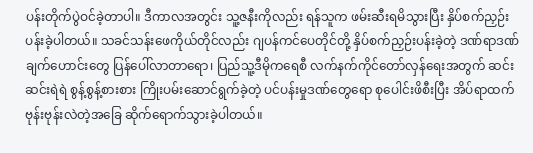ပန်းတိုက်ပွဲဝင်ခဲ့တာပါ။ ဒီကာလအတွင်း သူ့ဇနီးကိုလည်း ရန်သူက ဖမ်းဆီးရမိသွားပြီး နှိပ်စက်ညှဉ်းပန်းခဲ့ပါတယ်။ သခင်သန်းဖေကိုယ်တိုင်လည်း ဂျပန်ကင်ပေတိုင်တို့ နှိပ်စက်ညှဉ်းပန်းခဲ့တဲ့ ဒဏ်ရာဒဏ်ချက်ဟောင်းတွေ ပြန်ပေါ်လာတာရော၊ ပြည်သူ့ဒီမိုကရေစီ လက်နက်ကိုင်တော်လှန်ရေးအတွက် ဆင်းဆင်းရဲရဲ စွန့်စွန့်စားစား ကြိုးပမ်းဆောင်ရွက်ခဲ့တဲ့ ပင်ပန်းမှုဒဏ်တွေရော စုပေါင်းဖိစီးပြီး အိပ်ရာထက် ဗုန်းဗုန်းလဲတဲ့အခြေ ဆိုက်ရောက်သွားခဲ့ပါတယ်။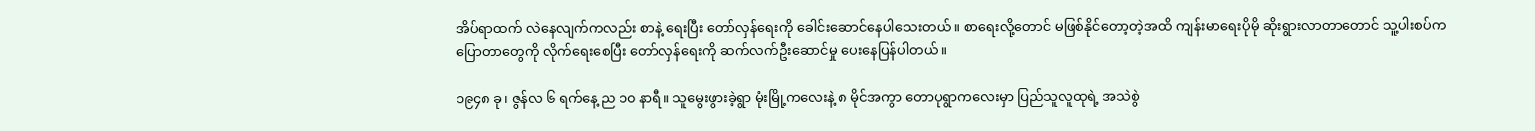အိပ်ရာထက် လဲနေလျက်ကလည်း စာနဲ့ ရေးပြီး တော်လှန်ရေးကို ခေါင်းဆောင်နေပါသေးတယ်။ စာရေးလို့တောင် မဖြစ်နိုင်တော့တဲ့အထိ ကျန်းမာရေးပိုမို ဆိုးရွားလာတာတောင် သူ့ပါးစပ်က ပြောတာတွေကို လိုက်ရေးစေပြီး တော်လှန်ရေးကို ဆက်လက်ဦးဆောင်မှု ပေးနေပြန်ပါတယ်။

၁၉၄၈ ခု၊ ဇွန်လ ၆ ရက်နေ့ ည ၁၀ နာရီ။ သူမွေးဖွားခဲ့ရွာ မုံးမြို့ကလေးနဲ့ ၈ မိုင်အကွာ တောပုရွာကလေးမှာ ပြည်သူလူထုရဲ့ အသဲစွဲ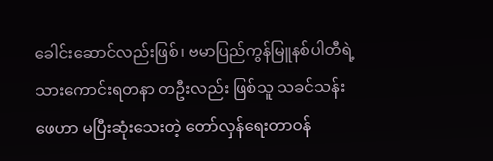ခေါင်းဆောင်လည်းဖြစ်၊ ဗမာပြည်ကွန်မြူနစ်ပါတီရဲ့ သားကောင်းရတနာ တဦးလည်း ဖြစ်သူ သခင်သန်းဖေဟာ မပြီးဆုံးသေးတဲ့ တော်လှန်ရေးတာဝန်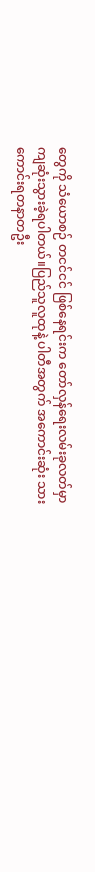တွေကို သံယောစဉ် တငင်ငင် ဖြစ်နေရင်းက တော်လှန်ရေးလမ်းခုလတ်မှာ ကျဆုံးသွားခဲ့ရပါတယ်။ပြည်သူလူထုနဲ့ ပါတီအတွက် အကောင်းဆုံး သားကောင်းရတနာတဦး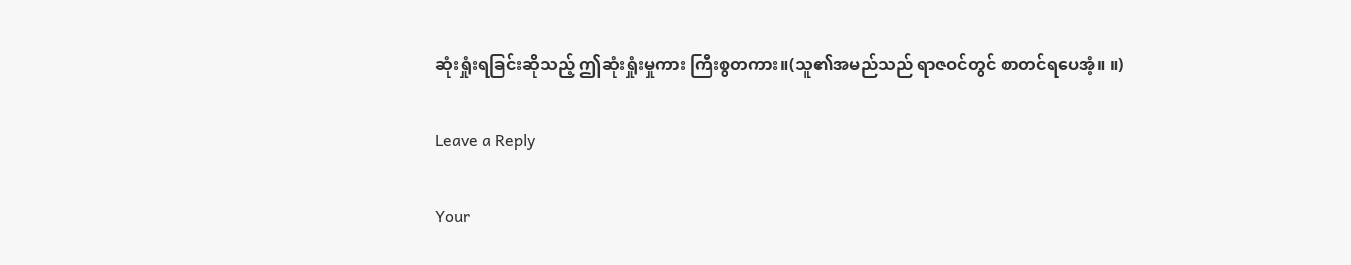ဆုံးရှုံးရခြင်းဆိုသည့် ဤဆုံးရှုံးမှုကား ကြီးစွတကား။(သူ၏အမည်သည် ရာဇဝင်တွင် စာတင်ရပေအံ့။ ။)

Leave a Reply

Your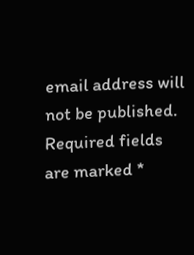email address will not be published. Required fields are marked *